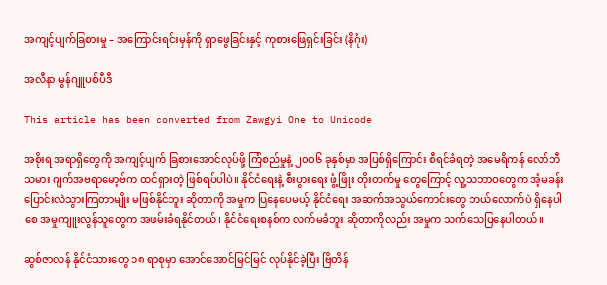အကျင့်ပျက်ခြစားမှု – အကြောင်းရင်းမှန်ကို ရှာဖွေခြင်းနှင့် ကုစားဖြေရှင်းခြင်း (နိဂုံး)

အလီနာ မွန်ဂျူပစ်ပီဒီ

This article has been converted from Zawgyi One to Unicode

အစိုးရ အရာရှိတွေကို အကျင့်ပျက် ခြစားအောင်လုပ်ဖို့ ကြံစည်မှုနဲ့ ၂၀၀၆ ခုနှစ်မှာ အပြစ်ရှိကြောင်း စီရင်ခံရတဲ့ အမေရိကန် လော်ဘီသမား ဂျက်အဗရာမော့ဗ်က ထင်ရှားတဲ့ ဖြစ်ရပ်ပါပဲ။ နိုင်ငံရေးနဲ့ စီးပွားရေး ဖွံ့ဖြိုး တိုးတက်မှု တွေကြောင့် လူ့သဘာဝတွေက အံ့မခန်း ပြောင်းလဲသွားကြတာမျိုး မဖြစ်နိုင်ဘူး ဆိုတာကို အမှုက ပြနေပေမယ့် နိုင်ငံရေး အဆက်အသွယ်ကောင်းတွေ ဘယ်လောက်ပဲ ရှိနေပါစေ အမှုကျူးလွန်သူတွေက အဖမ်းခံရနိုင်တယ်၊ နိုင်ငံရေးစနစ်က လက်မခံဘူး ဆိုတာကိုလည်း အမှုက သက်သေပြနေပါတယ်။

ဆွစ်ဇာလန် နိုင်ငံသားတွေ ၁၈ ရာစုမှာ အောင်အောင်မြင်မြင် လုပ်နိုင်ခဲ့ပြီး ဗြိတိန်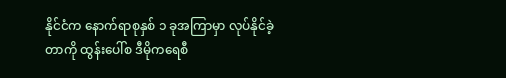နိုင်ငံက နောက်ရာစုနှစ် ၁ ခုအကြာမှာ လုပ်နိုင်ခဲ့တာကို ထွန်းပေါ်စ ဒီမိုကရေစီ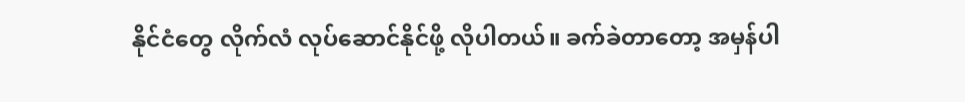နိုင်ငံတွေ လိုက်လံ လုပ်ဆောင်နိုင်ဖို့ လိုပါတယ်။ ခက်ခဲတာတော့ အမှန်ပါ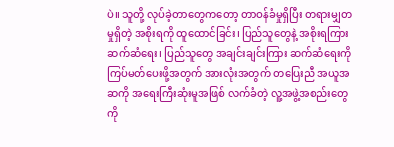ပဲ။ သူတို့ လုပ်ခဲ့တာတွေကတော့ တာဝန်ခံမှုရှိပြီး တရားမျှတမှုရှိတဲ့ အစိုးရကို ထူထောင်ခြင်း၊ ပြည်သူတွေနဲ့ အစိုးရကြား ဆက်ဆံရေး၊ ပြည်သူတွေ အချင်းချင်းကြား ဆက်ဆံရေးကို ကြပ်မတ်ပေးဖို့အတွက် အားလုံးအတွက် တပြေးညီ အယူအဆကို အရေးကြီးဆုံးမူအဖြစ် လက်ခံတဲ့ လူ့အဖွဲ့အစည်းတွေကို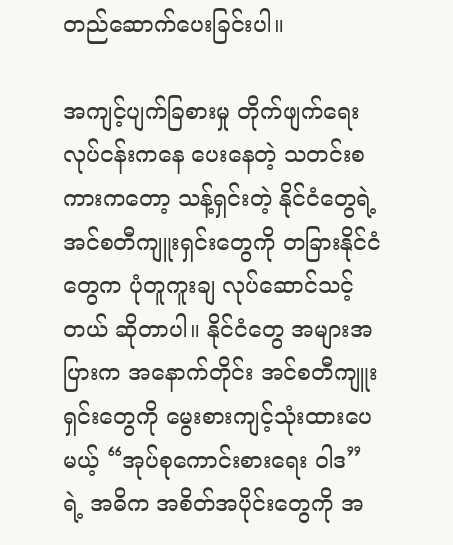တည်ဆောက်ပေးခြင်းပါ။

အကျင့်ပျက်ခြစားမှု တိုက်ဖျက်ရေး လုပ်ငန်းကနေ ပေးနေတဲ့ သတင်းစကားကတော့ သန့်ရှင်းတဲ့ နိုင်ငံတွေရဲ့ အင်စတီကျူးရှင်းတွေကို တခြားနိုင်ငံတွေက ပုံတူကူးချ လုပ်ဆောင်သင့်တယ် ဆိုတာပါ။ နိုင်ငံတွေ အများအပြားက အနောက်တိုင်း အင်စတီကျူးရှင်းတွေကို မွေးစားကျင့်သုံးထားပေမယ့် “အုပ်စုကောင်းစားရေး ဝါဒ” ရဲ့ အဓိက အစိတ်အပိုင်းတွေကို အ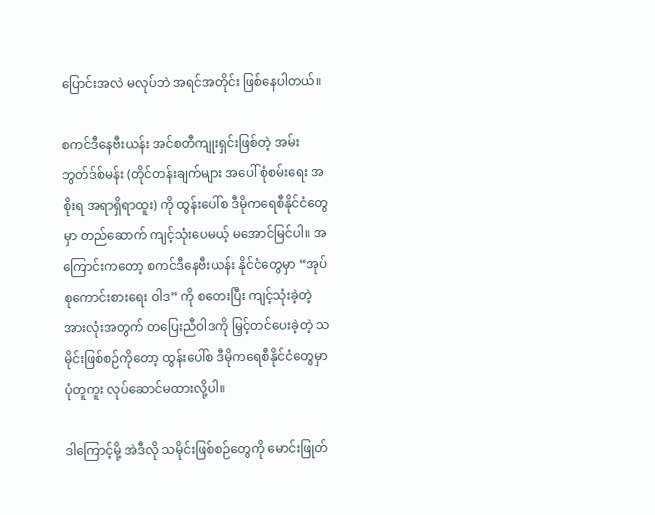ပြောင်းအလဲ မလုပ်ဘဲ အရင်အတိုင်း ဖြစ်နေပါတယ်။

စကင်ဒီနေဗီးယန်း အင်စတီကျုးရှင်းဖြစ်တဲ့ အမ်းဘွတ်ဒ်စ်မန်း (တိုင်တန်းချက်များ အပေါ် စုံစမ်းရေး အစိုးရ အရာရှိရာထူး) ကို ထွန်းပေါ်စ ဒီမိုကရေစီနိုင်ငံတွေမှာ တည်ဆောက် ကျင့်သုံးပေမယ့် မအောင်မြင်ပါ။ အကြောင်းကတော့ စကင်ဒီနေဗီးယန်း နိုင်ငံတွေမှာ “အုပ်စုကောင်းစားရေး ဝါဒ” ကို စတေးပြီး ကျင့်သုံးခဲ့တဲ့ အားလုံးအတွက် တပြေးညီဝါဒကို မြှင့်တင်ပေးခဲ့တဲ့ သမိုင်းဖြစ်စဉ်ကိုတော့ ထွန်းပေါ်စ ဒီမိုကရေစီနိုင်ငံတွေမှာ ပုံတူကူး လုပ်ဆောင်မထားလို့ပါ။

ဒါကြောင့်မို့ အဲဒီလို သမိုင်းဖြစ်စဉ်တွေကို မောင်းဖြုတ်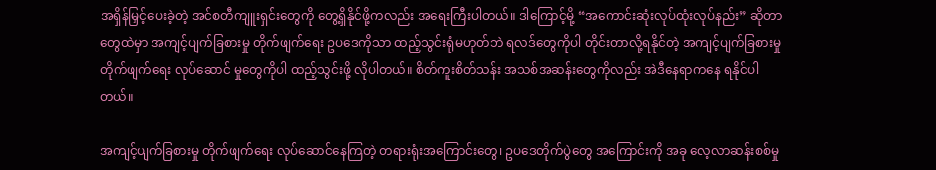အရှိန်မြှင့်ပေးခဲ့တဲ့ အင်စတီကျူးရှင်းတွေကို တွေ့ရှိနိုင်ဖို့ကလည်း အရေးကြီးပါတယ်။ ဒါကြောင့်မို့ “အကောင်းဆုံးလုပ်ထုံးလုပ်နည်း” ဆိုတာတွေထဲမှာ အကျင့်ပျက်ခြစားမှု တိုက်ဖျက်ရေး ဥပဒေကိုသာ ထည့်သွင်းရုံမဟုတ်ဘဲ ရလဒ်တွေကိုပါ တိုင်းတာလို့ရနိုင်တဲ့ အကျင့်ပျက်ခြစားမှု တိုက်ဖျက်ရေး လုပ်ဆောင် မှုတွေကိုပါ ထည့်သွင်းဖို့ လိုပါတယ်။ စိတ်ကူးစိတ်သန်း အသစ်အဆန်းတွေကိုလည်း အဲဒီနေရာကနေ ရနိုင်ပါတယ်။

အကျင့်ပျက်ခြစားမှု တိုက်ဖျက်ရေး လုပ်ဆောင်နေကြတဲ့ တရားရုံးအကြောင်းတွေ၊ ဥပဒေတိုက်ပွဲတွေ အကြောင်းကို အခု လေ့လာဆန်းစစ်မှု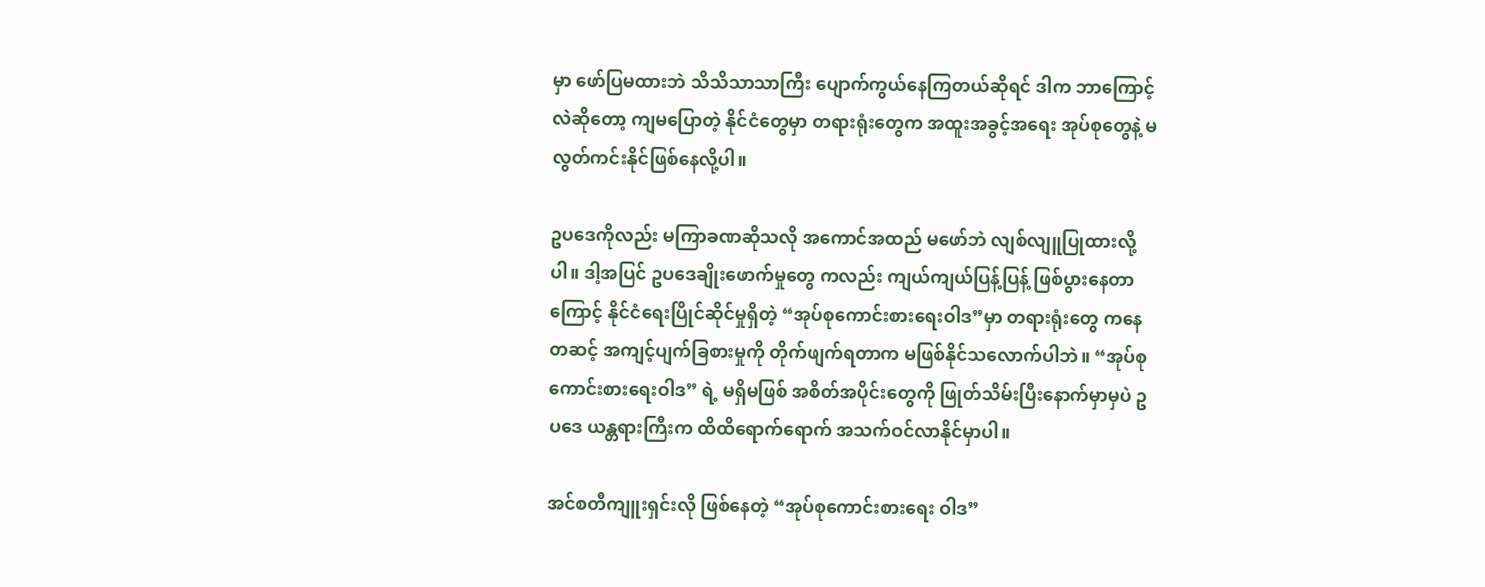မှာ ဖော်ပြမထားဘဲ သိသိသာသာကြီး ပျောက်ကွယ်နေကြတယ်ဆိုရင် ဒါက ဘာကြောင့်လဲဆိုတော့ ကျမပြောတဲ့ နိုင်ငံတွေမှာ တရားရုံးတွေက အထူးအခွင့်အရေး အုပ်စုတွေနဲ့ မလွတ်ကင်းနိုင်ဖြစ်နေလို့ပါ။

ဥပဒေကိုလည်း မကြာခဏဆိုသလို အကောင်အထည် မဖော်ဘဲ လျစ်လျူပြုထားလို့ပါ။ ဒါ့အပြင် ဥပဒေချိုးဖောက်မှုတွေ ကလည်း ကျယ်ကျယ်ပြန့်ပြန့် ဖြစ်ပွားနေတာကြောင့် နိုင်ငံရေးပြိုင်ဆိုင်မှုရှိတဲ့ “အုပ်စုကောင်းစားရေးဝါဒ”မှာ တရားရုံးတွေ ကနေတဆင့် အကျင့်ပျက်ခြစားမှုကို တိုက်ဖျက်ရတာက မဖြစ်နိုင်သလောက်ပါဘဲ။ “အုပ်စုကောင်းစားရေးဝါဒ” ရဲ့ မရှိမဖြစ် အစိတ်အပိုင်းတွေကို ဖြုတ်သိမ်းပြီးနောက်မှာမှပဲ ဥပဒေ ယန္တရားကြီးက ထိထိရောက်ရောက် အသက်ဝင်လာနိုင်မှာပါ။

အင်စတီကျူးရှင်းလို ဖြစ်နေတဲ့ “အုပ်စုကောင်းစားရေး ဝါဒ”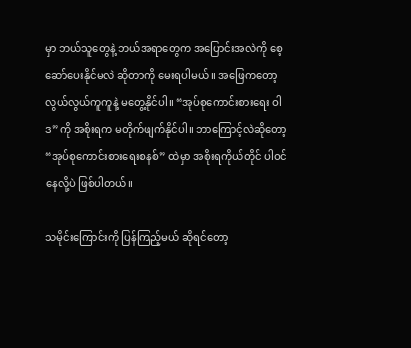မှာ ဘယ်သူတွေနဲ့ ဘယ်အရာတွေက အပြောင်းအလဲကို စေ့ဆော်ပေးနိုင်မလဲ ဆိုတာကို မေးရပါမယ်။ အဖြေကတော့ လွယ်လွယ်ကူကူနဲ့ မတွေ့နိုင်ပါ။ “အုပ်စုကောင်းစားရေး ဝါဒ”ကို အစိုးရက မတိုက်ဖျက်နိုင်ပါ။ ဘာကြောင့်လဲဆိုတော့ “အုပ်စုကောင်းစားရေးစနစ်” ထဲမှာ အစိုးရကိုယ်တိုင် ပါဝင်နေလို့ပဲ ဖြစ်ပါတယ်။

သမိုင်းကြောင်းကို ပြန်ကြည့်မယ် ဆိုရင်တော့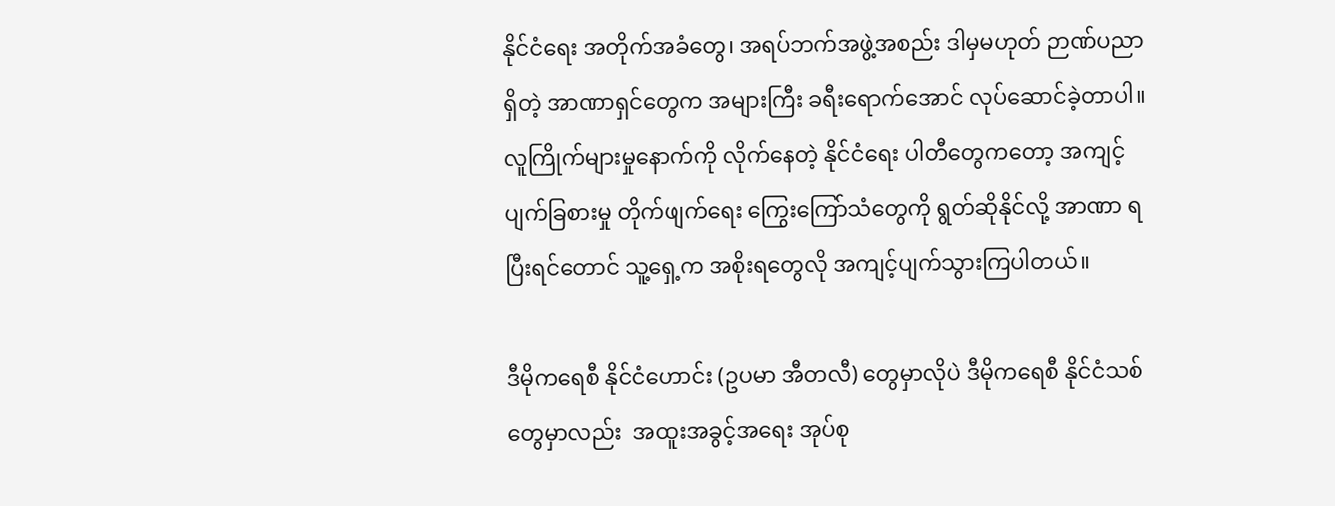နိုင်ငံရေး အတိုက်အခံတွေ၊ အရပ်ဘက်အဖွဲ့အစည်း ဒါမှမဟုတ် ဉာဏ်ပညာ ရှိတဲ့ အာဏာရှင်တွေက အများကြီး ခရီးရောက်အောင် လုပ်ဆောင်ခဲ့တာပါ။ လူကြိုက်များမှုနောက်ကို လိုက်နေတဲ့ နိုင်ငံရေး ပါတီတွေကတော့ အကျင့်ပျက်ခြစားမှု တိုက်ဖျက်ရေး ကြွေးကြော်သံတွေကို ရွတ်ဆိုနိုင်လို့ အာဏာ ရပြီးရင်တောင် သူ့ရှေ့က အစိုးရတွေလို အကျင့်ပျက်သွားကြပါတယ်။

ဒီမိုကရေစီ နိုင်ငံဟောင်း (ဥပမာ အီတလီ) တွေမှာလိုပဲ ဒီမိုကရေစီ နိုင်ငံသစ်တွေမှာလည်း  အထူးအခွင့်အရေး အုပ်စု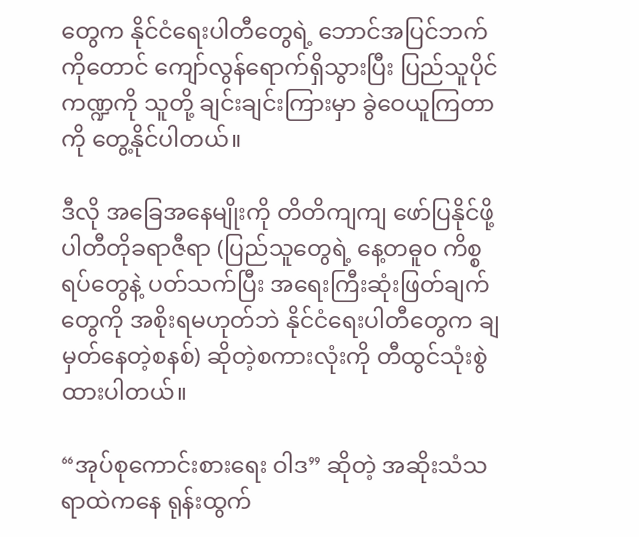တွေက နိုင်ငံရေးပါတီတွေရဲ့ ဘောင်အပြင်ဘက်ကိုတောင် ကျော်လွန်ရောက်ရှိသွားပြီး ပြည်သူပိုင်ကဏ္ဍကို သူတို့ ချင်းချင်းကြားမှာ ခွဲဝေယူကြတာကို တွေ့နိုင်ပါတယ်။

ဒီလို အခြေအနေမျိုးကို တိတိကျကျ ဖော်ပြနိုင်ဖို့ ပါတီတိုခရာဇီရာ (ပြည်သူတွေရဲ့ နေ့တဓူ၀ ကိစ္စရပ်တွေနဲ့ ပတ်သက်ပြီး အရေးကြီးဆုံးဖြတ်ချက်တွေကို အစိုးရမဟုတ်ဘဲ နိုင်ငံရေးပါတီတွေက ချမှတ်နေတဲ့စနစ်) ဆိုတဲ့စကားလုံးကို တီထွင်သုံးစွဲ ထားပါတယ်။

“အုပ်စုကောင်းစားရေး ဝါဒ” ဆိုတဲ့ အဆိုးသံသရာထဲကနေ ရုန်းထွက်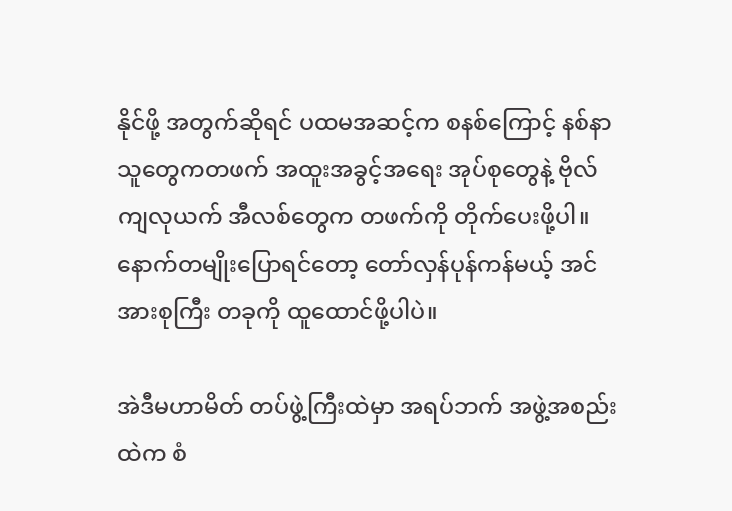နိုင်ဖို့ အတွက်ဆိုရင် ပထမအဆင့်က စနစ်ကြောင့် နစ်နာသူတွေကတဖက် အထူးအခွင့်အရေး အုပ်စုတွေနဲ့ ဗိုလ်ကျလုယက် အီလစ်တွေက တဖက်ကို တိုက်ပေးဖို့ပါ။ နောက်တမျိုးပြောရင်တော့ တော်လှန်ပုန်ကန်မယ့် အင်အားစုကြီး တခုကို ထူထောင်ဖို့ပါပဲ။

အဲဒီမဟာမိတ် တပ်ဖွဲ့ကြီးထဲမှာ အရပ်ဘက် အဖွဲ့အစည်းထဲက စံ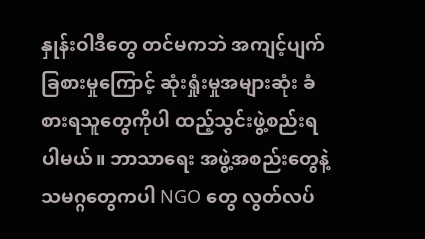နှုန်းဝါဒီတွေ တင်မကဘဲ အကျင့်ပျက်ခြစားမှုကြောင့် ဆုံးရှုံးမှုအများဆုံး ခံစားရသူတွေကိုပါ ထည့်သွင်းဖွဲ့စည်းရပါမယ်။ ဘာသာရေး အဖွဲ့အစည်းတွေနဲ့ သမဂ္ဂတွေကပါ NGO တွေ လွတ်လပ်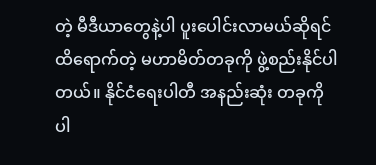တဲ့ မီဒီယာတွေနဲ့ပါ ပူးပေါင်းလာမယ်ဆိုရင် ထိရောက်တဲ့ မဟာမိတ်တခုကို ဖွဲ့စည်းနိုင်ပါတယ်။ နိုင်ငံရေးပါတီ အနည်းဆုံး တခုကိုပါ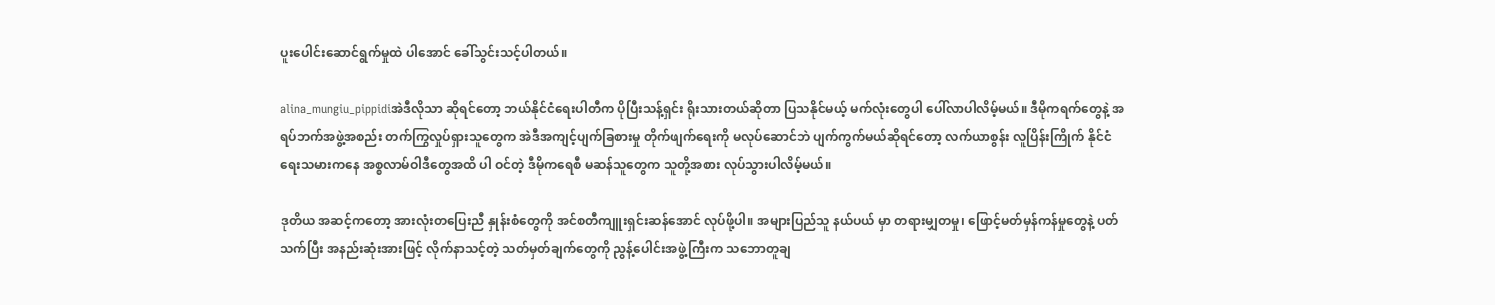ပူးပေါင်းဆောင်ရွက်မှုထဲ ပါအောင် ခေါ်သွင်းသင့်ပါတယ်။

alina_mungiu_pippidiအဲဒီလိုသာ ဆိုရင်တော့ ဘယ်နိုင်ငံရေးပါတီက ပိုပြီးသန့်ရှင်း ရိုးသားတယ်ဆိုတာ ပြသနိုင်မယ့် မက်လုံးတွေပါ ပေါ်လာပါလိမ့်မယ်။ ဒီမိုကရက်တွေနဲ့ အရပ်ဘက်အဖွဲ့အစည်း တက်ကြွလှုပ်ရှားသူတွေက အဲဒီအကျင့်ပျက်ခြစားမှု တိုက်ဖျက်ရေးကို မလုပ်ဆောင်ဘဲ ပျက်ကွက်မယ်ဆိုရင်တော့ လက်ယာစွန်း လူပြိန်းကြိုက် နိုင်ငံရေးသမားကနေ အစ္စလာမ်ဝါဒီတွေအထိ ပါ ဝင်တဲ့ ဒီမိုကရေစီ မဆန်သူတွေက သူတို့အစား လုပ်သွားပါလိမ့်မယ်။

ဒုတိယ အဆင့်ကတော့ အားလုံးတပြေးညီ နှုန်းစံတွေကို အင်စတီကျူးရှင်းဆန်အောင် လုပ်ဖို့ပါ။ အများပြည်သူ နယ်ပယ် မှာ တရားမျှတမှု၊ ဖြောင့်မတ်မှန်ကန်မှုတွေနဲ့ ပတ်သက်ပြီး အနည်းဆုံးအားဖြင့် လိုက်နာသင့်တဲ့ သတ်မှတ်ချက်တွေကို ညွန့်ပေါင်းအဖွဲ့ကြီးက သဘောတူချ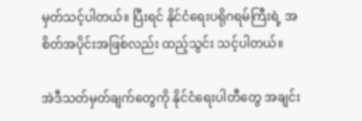မှတ်သင့်ပါတယ်။ ပြီးရင် နိုင်ငံရေးပရိုဂရမ်ကြီးရဲ့ အစိတ်အပိုင်းအဖြစ်လည်း ထည့်သွင်း သင့်ပါတယ်။

အဲဒီသတ်မှတ်ချက်တွေကို နိုင်ငံရေးပါတီတွေ အချင်း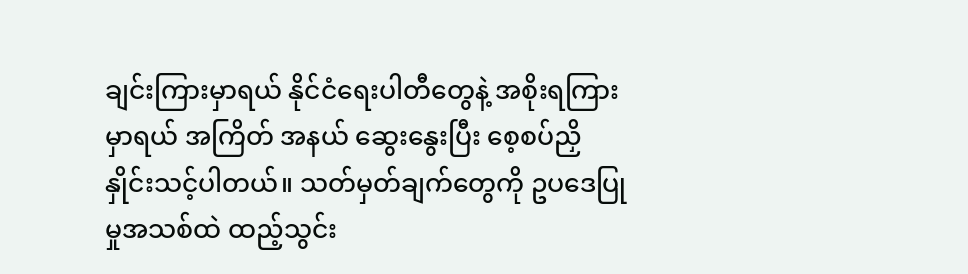ချင်းကြားမှာရယ် နိုင်ငံရေးပါတီတွေနဲ့ အစိုးရကြားမှာရယ် အကြိတ် အနယ် ဆွေးနွေးပြီး စေ့စပ်ညှိနှိုင်းသင့်ပါတယ်။ သတ်မှတ်ချက်တွေကို ဥပဒေပြုမှုအသစ်ထဲ ထည့်သွင်း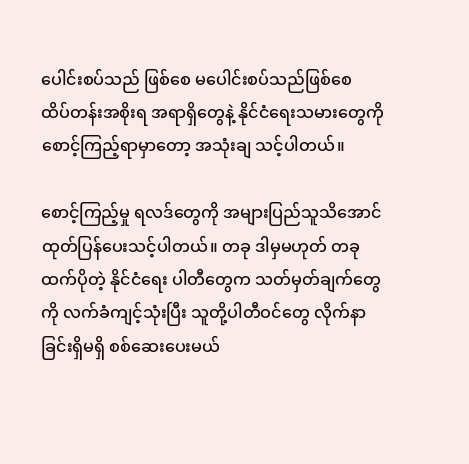ပေါင်းစပ်သည် ဖြစ်စေ မပေါင်းစပ်သည်ဖြစ်စေ ထိပ်တန်းအစိုးရ အရာရှိတွေနဲ့ နိုင်ငံရေးသမားတွေကို စောင့်ကြည့်ရာမှာတော့ အသုံးချ သင့်ပါတယ်။

စောင့်ကြည့်မှု ရလဒ်တွေကို အများပြည်သူသိအောင် ထုတ်ပြန်ပေးသင့်ပါတယ်။ တခု ဒါမှမဟုတ် တခုထက်ပိုတဲ့ နိုင်ငံရေး ပါတီတွေက သတ်မှတ်ချက်တွေကို လက်ခံကျင့်သုံးပြီး သူတို့ပါတီဝင်တွေ လိုက်နာခြင်းရှိမရှိ စစ်ဆေးပေးမယ်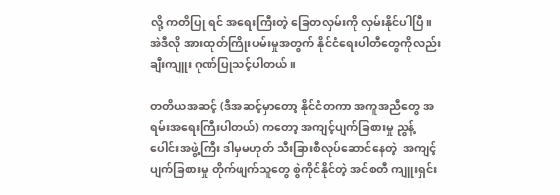လို့ ကတိပြု ရင် အရေးကြီးတဲ့ ခြေတလှမ်းကို လှမ်းနိုင်ပါပြီ။ အဲဒီလို အားထုတ်ကြိုးပမ်းမှုအတွက် နိုင်ငံရေးပါတီတွေကိုလည်း ချီးကျူး ဂုဏ်ပြုသင့်ပါတယ်။

တတိယအဆင့် (ဒီအဆင့်မှာတော့ နိုင်ငံတကာ အကူအညီတွေ အရမ်းအရေးကြီးပါတယ်) ကတော့ အကျင့်ပျက်ခြစားမှု ညွန့်ပေါင်းအဖွဲ့ကြီး ဒါမှမဟုတ် သီးခြားစီလုပ်ဆောင်နေတဲ့  အကျင့်ပျက်ခြစားမှု တိုက်ဖျက်သူတွေ စွဲကိုင်နိုင်တဲ့ အင်စတီ ကျူးရှင်း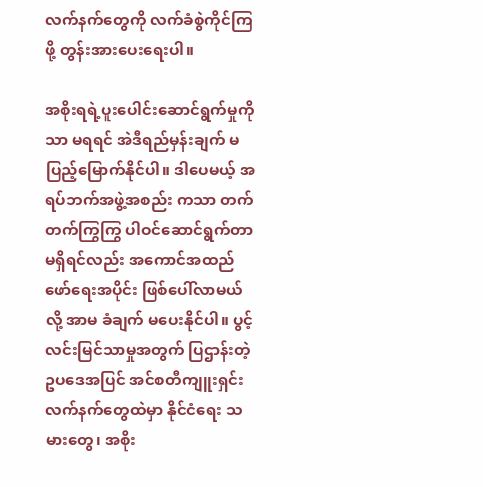လက်နက်တွေကို လက်ခံစွဲကိုင်ကြဖို့ တွန်းအားပေးရေးပါ။

အစိုးရရဲ့ပူးပေါင်းဆောင်ရွက်မှုကိုသာ မရရင် အဲဒီရည်မှန်းချက် မပြည့်မြောက်နိုင်ပါ။ ဒါပေမယ့် အရပ်ဘက်အဖွဲ့အစည်း ကသာ တက်တက်ကြွကြွ ပါဝင်ဆောင်ရွက်တာ မရှိရင်လည်း အကောင်အထည်ဖော်ရေးအပိုင်း ဖြစ်ပေါ်လာမယ်လို့ အာမ ခံချက် မပေးနိုင်ပါ။ ပွင့်လင်းမြင်သာမှုအတွက် ပြဌာန်းတဲ့ ဥပဒေအပြင် အင်စတီကျူးရှင်း လက်နက်တွေထဲမှာ နိုင်ငံရေး သ မားတွေ၊ အစိုး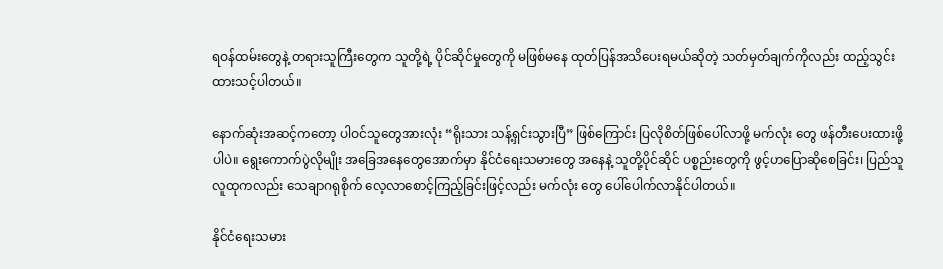ရဝန်ထမ်းတွေနဲ့ တရားသူကြီးတွေက သူတို့ရဲ့ ပိုင်ဆိုင်မှုတွေကို မဖြစ်မနေ ထုတ်ပြန်အသိပေးရမယ်ဆိုတဲ့ သတ်မှတ်ချက်ကိုလည်း ထည့်သွင်းထားသင့်ပါတယ်။

နောက်ဆုံးအဆင့်ကတော့ ပါဝင်သူတွေအားလုံး “ရိုးသား သန့်ရှင်းသွားပြီ” ဖြစ်ကြောင်း ပြလိုစိတ်ဖြစ်ပေါ်လာဖို့ မက်လုံး တွေ ဖန်တီးပေးထားဖို့ပါပဲ။ ရွေးကောက်ပွဲလိုမျိုး အခြေအနေတွေအောက်မှာ နိုင်ငံရေးသမားတွေ အနေနဲ့ သူတို့ပိုင်ဆိုင် ပစ္စည်းတွေကို ဖွင့်ဟပြောဆိုစေခြင်း၊ ပြည်သူလူထုကလည်း သေချာဂရုစိုက် လေ့လာစောင့်ကြည့်ခြင်းဖြင့်လည်း မက်လုံး တွေ ပေါ်ပေါက်လာနိုင်ပါတယ်။

နိုင်ငံရေးသမား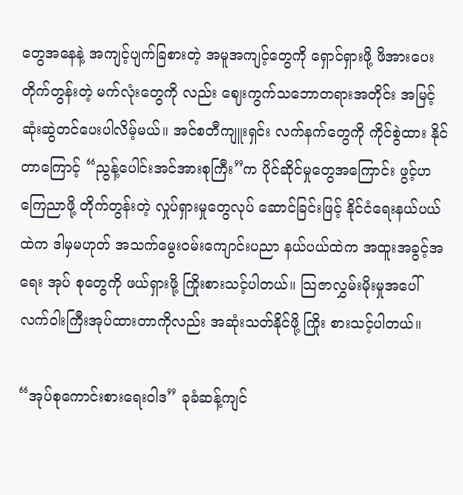တွေအနေနဲ့ အကျင့်ပျက်ခြစားတဲ့ အမူအကျင့်တွေကို ရှောင်ရှားဖို့ ဖိအားပေးတိုက်တွန်းတဲ့ မက်လုံးတွေကို လည်း ဈေးကွက်သဘောတရားအတိုင်း အမြင့်ဆုံးဆွဲတင်ပေးပါလိမ့်မယ်။ အင်စတီကျူးရှင်း လက်နက်တွေကို ကိုင်စွဲထား နိုင်တာကြောင့် “ညွန့်ပေါင်းအင်အားစုကြီး”က ပိုင်ဆိုင်မှုတွေအကြောင်း ဖွင့်ဟကြေညာဖို့ တိုက်တွန်းတဲ့ လှုပ်ရှားမှုတွေလုပ် ဆောင်ခြင်းဖြင့် နိုင်ငံရေးနယ်ပယ်ထဲက ဒါမှမဟုတ် အသက်မွေးဝမ်းကျောင်းပညာ နယ်ပယ်ထဲက အထူးအခွင့်အရေး အုပ် စုတွေကို ဖယ်ရှားဖို့ ကြိုးစားသင့်ပါတယ်။ သြဇာလွှမ်းမိုးမှုအပေါ် လက်ဝါးကြီးအုပ်ထားတာကိုလည်း အဆုံးသတ်နိုင်ဖို့ ကြိုး စားသင့်ပါတယ်။

“အုပ်စုကောင်းစားရေးဝါဒ” ခုခံဆန့်ကျင်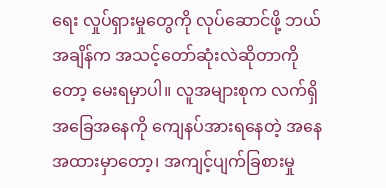ရေး လှုပ်ရှားမှုတွေကို လုပ်ဆောင်ဖို့ ဘယ်အချိန်က အသင့်တော်ဆုံးလဲဆိုတာကို တော့ မေးရမှာပါ။ လူအများစုက လက်ရှိအခြေအနေကို ကျေနပ်အားရနေတဲ့ အနေအထားမှာတော့၊ အကျင့်ပျက်ခြစားမှု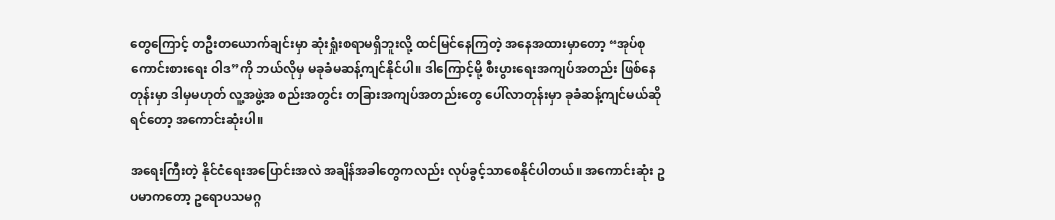တွေကြောင့် တဦးတယောက်ချင်းမှာ ဆုံးရှုံးစရာမရှိဘူးလို့ ထင်မြင်နေကြတဲ့ အနေအထားမှာတော့ “အုပ်စုကောင်းစားရေး ဝါဒ”ကို ဘယ်လိုမှ မခုခံမဆန့်ကျင်နိုင်ပါ။ ဒါကြောင့်မို့ စီးပွားရေးအကျပ်အတည်း ဖြစ်နေတုန်းမှာ ဒါမှမဟုတ် လူ့အဖွဲ့အ စည်းအတွင်း တခြားအကျပ်အတည်းတွေ ပေါ်လာတုန်းမှာ ခုခံဆန့်ကျင်မယ်ဆိုရင်တော့ အကောင်းဆုံးပါ။

အရေးကြီးတဲ့ နိုင်ငံရေးအပြောင်းအလဲ အချိန်အခါတွေကလည်း လုပ်ခွင့်သာစေနိုင်ပါတယ်။ အကောင်းဆုံး ဥပမာကတော့ ဥရောပသမဂ္ဂ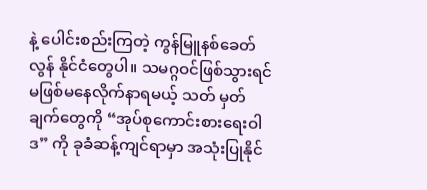နဲ့ ပေါင်းစည်းကြတဲ့ ကွန်မြူနစ်ခေတ်လွန် နိုင်ငံတွေပါ။ သမဂ္ဂဝင်ဖြစ်သွားရင် မဖြစ်မနေလိုက်နာရမယ့် သတ် မှတ်ချက်တွေကို “အုပ်စုကောင်းစားရေးဝါဒ” ကို ခုခံဆန့်ကျင်ရာမှာ အသုံးပြုနိုင်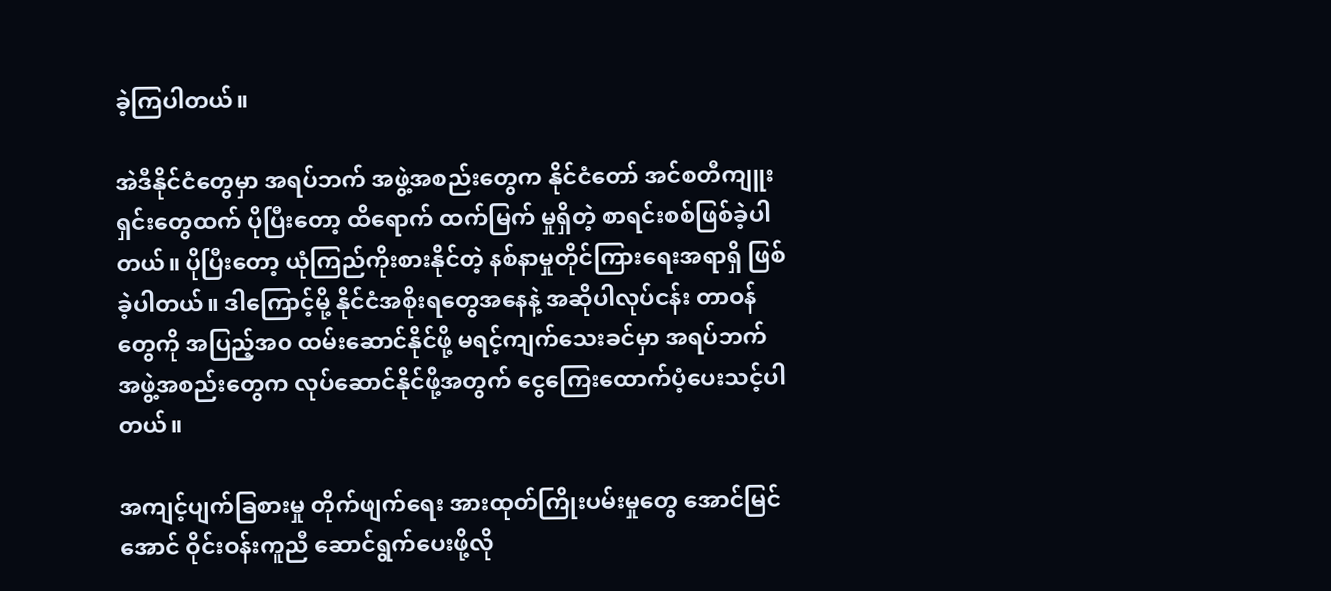ခဲ့ကြပါတယ်။

အဲဒီနိုင်ငံတွေမှာ အရပ်ဘက် အဖွဲ့အစည်းတွေက နိုင်ငံတော် အင်စတီကျူးရှင်းတွေထက် ပိုပြီးတော့ ထိရောက် ထက်မြက် မှုရှိတဲ့ စာရင်းစစ်ဖြစ်ခဲ့ပါတယ်။ ပိုပြီးတော့ ယုံကြည်ကိုးစားနိုင်တဲ့ နစ်နာမှုတိုင်ကြားရေးအရာရှိ ဖြစ်ခဲ့ပါတယ်။ ဒါကြောင့်မို့ နိုင်ငံအစိုးရတွေအနေနဲ့ အဆိုပါလုပ်ငန်း တာဝန်တွေကို အပြည့်အ၀ ထမ်းဆောင်နိုင်ဖို့ မရင့်ကျက်သေးခင်မှာ အရပ်ဘက် အဖွဲ့အစည်းတွေက လုပ်ဆောင်နိုင်ဖို့အတွက် ငွေကြေးထောက်ပံ့ပေးသင့်ပါတယ်။

အကျင့်ပျက်ခြစားမှု တိုက်ဖျက်ရေး အားထုတ်ကြိုးပမ်းမှုတွေ အောင်မြင်အောင် ဝိုင်းဝန်းကူညီ ဆောင်ရွက်ပေးဖို့လို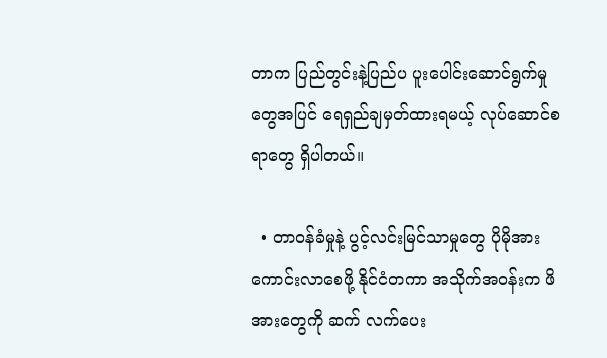တာက ပြည်တွင်းနဲ့ပြည်ပ ပူးပေါင်းဆောင်ရွက်မှုတွေအပြင် ရေရှည်ချမှတ်ထားရမယ့် လုပ်ဆောင်စရာတွေ ရှိပါတယ်။

  • တာဝန်ခံမှုနဲ့ ပွင့်လင်းမြင်သာမှုတွေ ပိုမိုအားကောင်းလာစေဖို့ နိုင်ငံတကာ အသိုက်အဝန်းက ဖိအားတွေကို ဆက် လက်ပေး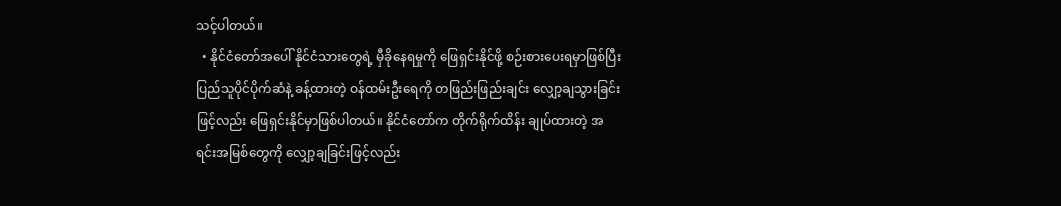သင့်ပါတယ်။
  • နိုင်ငံတော်အပေါ် နိုင်ငံသားတွေရဲ့ မှီခိုနေရမှုကို ဖြေရှင်းနိုင်ဖို့ စဉ်းစားပေးရမှာဖြစ်ပြီး ပြည်သူပိုင်ပိုက်ဆံနဲ့ ခန့်ထားတဲ့ ဝန်ထမ်းဦးရေကို တဖြည်းဖြည်းချင်း လျှော့ချသွားခြင်းဖြင့်လည်း ဖြေရှင်းနိုင်မှာဖြစ်ပါတယ်။ နိုင်ငံတော်က တိုက်ရိုက်ထိန်း ချုပ်ထားတဲ့ အရင်းအမြစ်တွေကို လျှော့ချခြင်းဖြင့်လည်း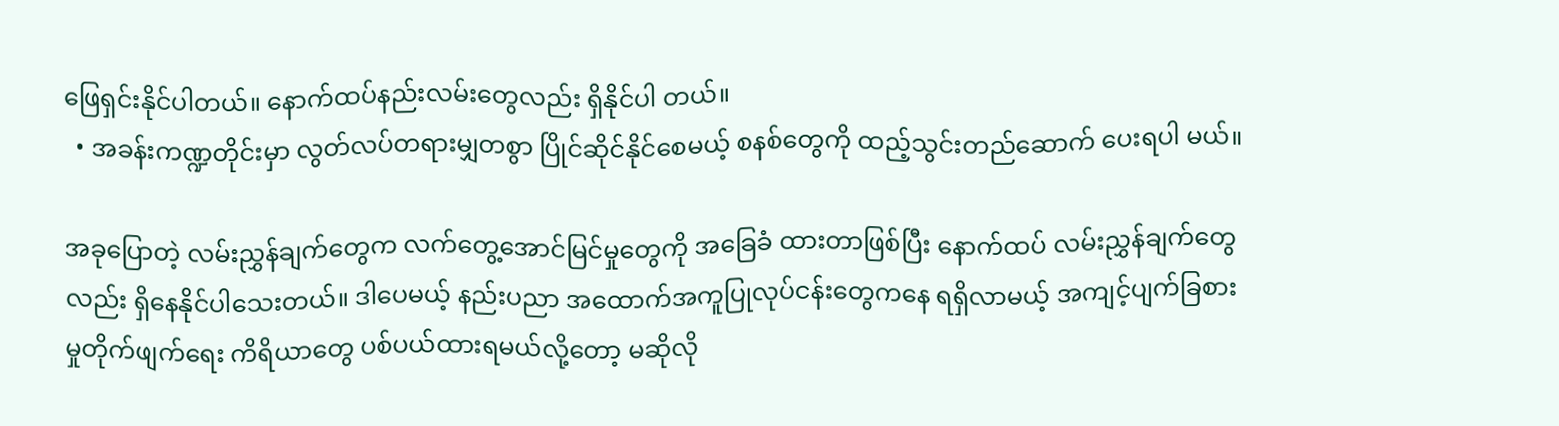ဖြေရှင်းနိုင်ပါတယ်။ နောက်ထပ်နည်းလမ်းတွေလည်း ရှိနိုင်ပါ တယ်။
  • အခန်းကဏ္ဍတိုင်းမှာ လွတ်လပ်တရားမျှတစွာ ပြိုင်ဆိုင်နိုင်စေမယ့် စနစ်တွေကို ထည့်သွင်းတည်ဆောက် ပေးရပါ မယ်။

အခုပြောတဲ့ လမ်းညွှန်ချက်တွေက လက်တွေ့အောင်မြင်မှုတွေကို အခြေခံ ထားတာဖြစ်ပြီး နောက်ထပ် လမ်းညွှန်ချက်တွေ လည်း ရှိနေနိုင်ပါသေးတယ်။ ဒါပေမယ့် နည်းပညာ အထောက်အကူပြုလုပ်ငန်းတွေကနေ ရရှိလာမယ့် အကျင့်ပျက်ခြစား မှုတိုက်ဖျက်ရေး ကိရိယာတွေ ပစ်ပယ်ထားရမယ်လို့တော့ မဆိုလို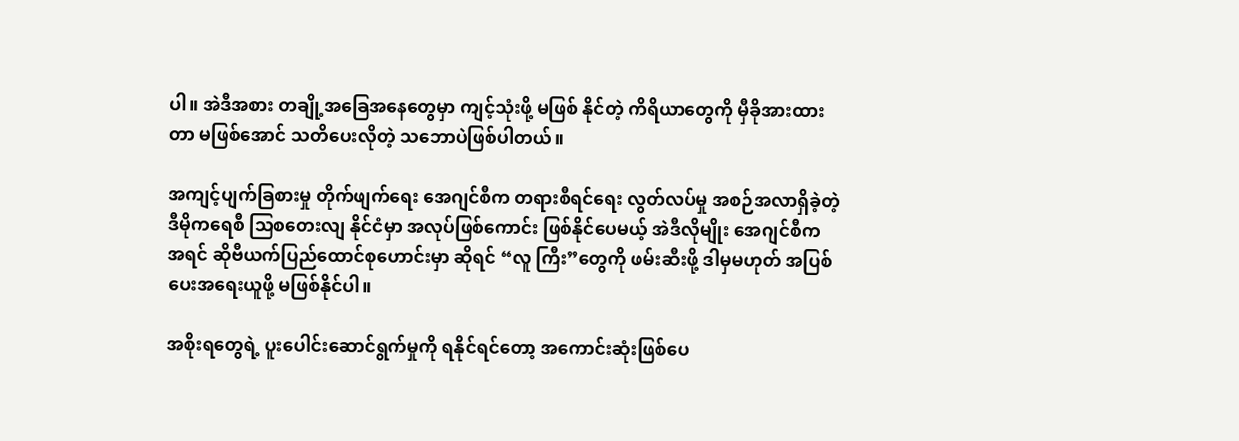ပါ။ အဲဒီအစား တချို့အခြေအနေတွေမှာ ကျင့်သုံးဖို့ မဖြစ် နိုင်တဲ့ ကိရိယာတွေကို မှီခိုအားထားတာ မဖြစ်အောင် သတိပေးလိုတဲ့ သဘောပဲဖြစ်ပါတယ်။

အကျင့်ပျက်ခြစားမှု တိုက်ဖျက်ရေး အေဂျင်စီက တရားစီရင်ရေး လွတ်လပ်မှု အစဉ်အလာရှိခဲ့တဲ့ ဒီမိုကရေစီ သြစတေးလျ နိုင်ငံမှာ အလုပ်ဖြစ်ကောင်း ဖြစ်နိုင်ပေမယ့် အဲဒီလိုမျိုး အေဂျင်စီက အရင် ဆိုဗီယက်ပြည်ထောင်စုဟောင်းမှာ ဆိုရင် “လူ ကြီး”တွေကို ဖမ်းဆီးဖို့ ဒါမှမဟုတ် အပြစ်ပေးအရေးယူဖို့ မဖြစ်နိုင်ပါ။

အစိုးရတွေရဲ့ ပူးပေါင်းဆောင်ရွက်မှုကို ရနိုင်ရင်တော့ အကောင်းဆုံးဖြစ်ပေ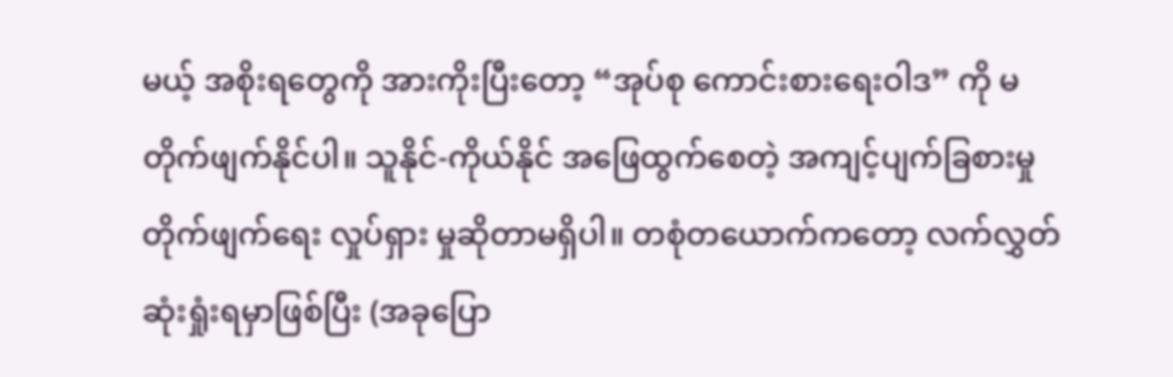မယ့် အစိုးရတွေကို အားကိုးပြီးတော့ “အုပ်စု ကောင်းစားရေးဝါဒ” ကို မတိုက်ဖျက်နိုင်ပါ။ သူနိုင်-ကိုယ်နိုင် အဖြေထွက်စေတဲ့ အကျင့်ပျက်ခြစားမှု တိုက်ဖျက်ရေး လှုပ်ရှား မှုဆိုတာမရှိပါ။ တစုံတယောက်ကတော့ လက်လွှတ်ဆုံးရှုံးရမှာဖြစ်ပြီး (အခုပြော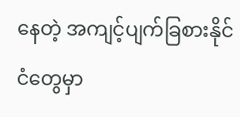နေတဲ့ အကျင့်ပျက်ခြစားနိုင်ငံတွေမှာ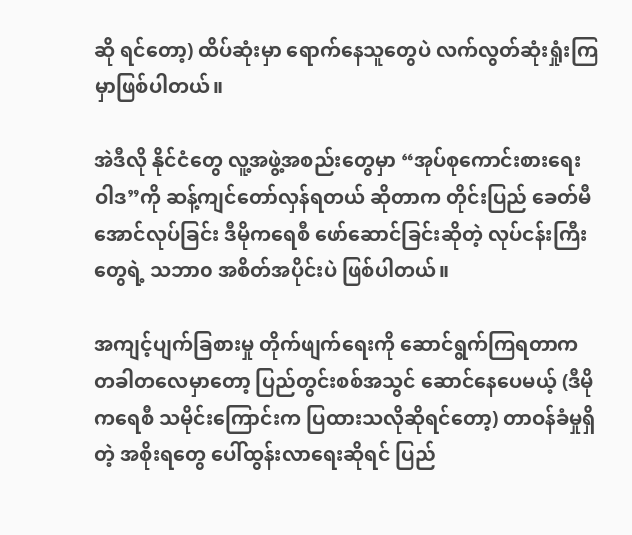ဆို ရင်တော့) ထိပ်ဆုံးမှာ ရောက်နေသူတွေပဲ လက်လွတ်ဆုံးရှုံးကြမှာဖြစ်ပါတယ်။

အဲဒီလို နိုင်ငံတွေ လူ့အဖွဲ့အစည်းတွေမှာ “အုပ်စုကောင်းစားရေးဝါဒ”ကို ဆန့်ကျင်တော်လှန်ရတယ် ဆိုတာက တိုင်းပြည် ခေတ်မီအောင်လုပ်ခြင်း ဒီမိုကရေစီ ဖော်ဆောင်ခြင်းဆိုတဲ့ လုပ်ငန်းကြီးတွေရဲ့ သဘာ၀ အစိတ်အပိုင်းပဲ ဖြစ်ပါတယ်။

အကျင့်ပျက်ခြစားမှု တိုက်ဖျက်ရေးကို ဆောင်ရွက်ကြရတာက တခါတလေမှာတော့ ပြည်တွင်းစစ်အသွင် ဆောင်နေပေမယ့် (ဒီမိုကရေစီ သမိုင်းကြောင်းက ပြထားသလိုဆိုရင်တော့) တာဝန်ခံမှုရှိတဲ့ အစိုးရတွေ ပေါ်ထွန်းလာရေးဆိုရင် ပြည်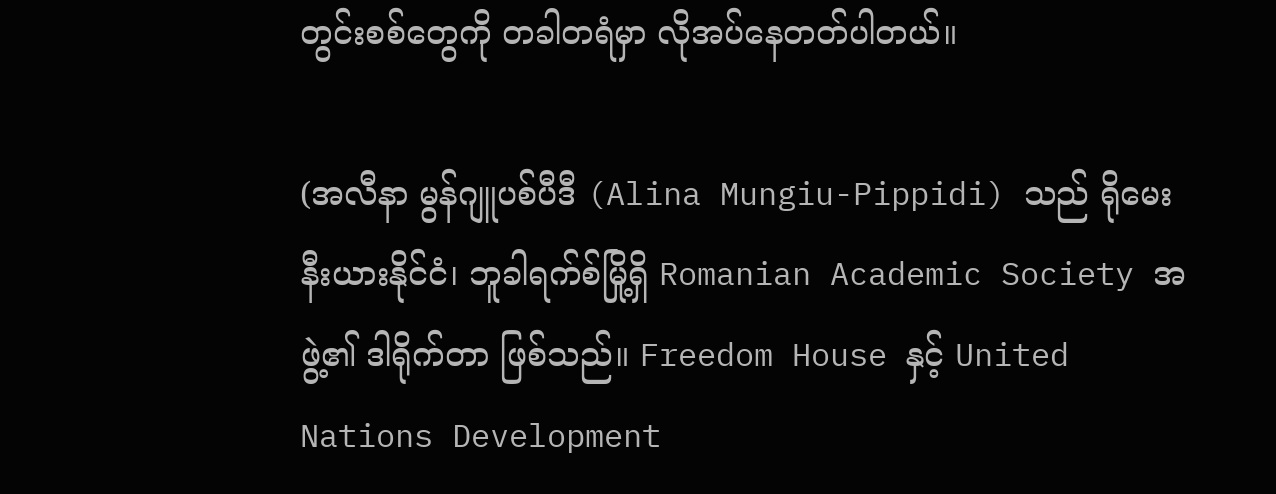တွင်းစစ်တွေကို တခါတရံမှာ လိုအပ်နေတတ်ပါတယ်။

(အလီနာ မွန်ဂျူပစ်ပီဒီ (Alina Mungiu-Pippidi) သည် ရိုမေးနီးယားနိုင်ငံ၊ ဘူခါရက်စ်မြို့ရှိ Romanian Academic Society အဖွဲ့၏ ဒါရိုက်တာ ဖြစ်သည်။ Freedom House နှင့် United Nations Development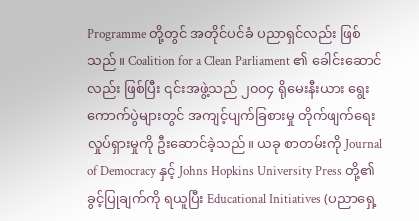Programme တို့တွင် အတိုင်ပင်ခံ ပညာရှင်လည်း ဖြစ်သည်။ Coalition for a Clean Parliament ၏ ခေါင်းဆောင်လည်း ဖြစ်ပြီး ၎င်းအဖွဲ့သည် ၂၀၀၄ ရိုမေးနီးယား ရွေးကောက်ပွဲများတွင် အကျင့်ပျက်ခြစားမှု တိုက်ဖျက်ရေးလှုပ်ရှားမှုကို ဦးဆောင်ခဲ့သည်။ ယခု စာတမ်းကို Journal of Democracy နှင့် Johns Hopkins University Press တို့၏ ခွင့်ပြုချက်ကို ရယူပြီး Educational Initiatives (ပညာရှေ့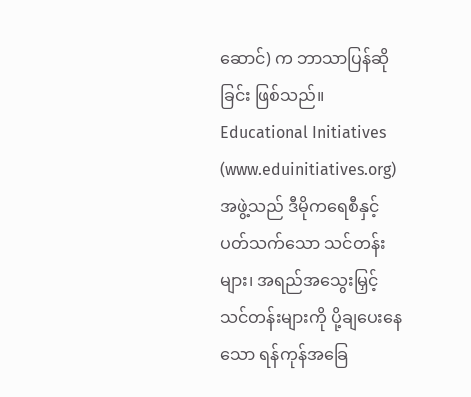ဆောင်) က ဘာသာပြန်ဆိုခြင်း ဖြစ်သည်။ Educational Initiatives (www.eduinitiatives.org) အဖွဲ့သည် ဒီမိုကရေစီနှင့် ပတ်သက်သော သင်တန်းများ၊ အရည်အသွေးမြှင့် သင်တန်းများကို ပို့ချပေးနေသော ရန်ကုန်အခြေ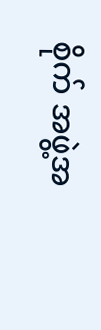စိုက် အဖွဲ့အ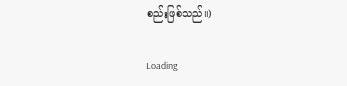စည်းဖြစ်သည်။)

Loading